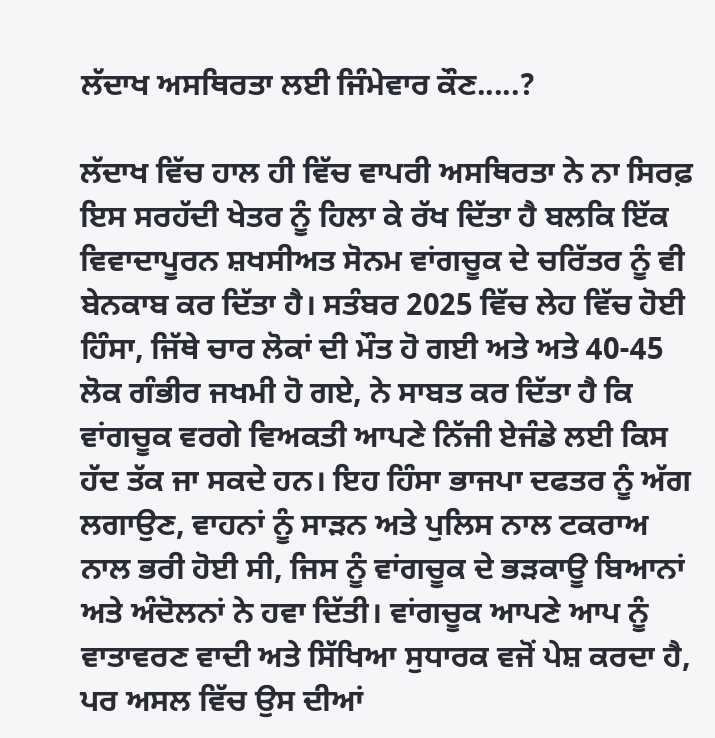ਲੱਦਾਖ ਅਸਥਿਰਤਾ ਲਈ ਜਿੰਮੇਵਾਰ ਕੌਣ.....?

ਲੱਦਾਖ ਵਿੱਚ ਹਾਲ ਹੀ ਵਿੱਚ ਵਾਪਰੀ ਅਸਥਿਰਤਾ ਨੇ ਨਾ ਸਿਰਫ਼ ਇਸ ਸਰਹੱਦੀ ਖੇਤਰ ਨੂੰ ਹਿਲਾ ਕੇ ਰੱਖ ਦਿੱਤਾ ਹੈ ਬਲਕਿ ਇੱਕ ਵਿਵਾਦਾਪੂਰਨ ਸ਼ਖਸੀਅਤ ਸੋਨਮ ਵਾਂਗਚੂਕ ਦੇ ਚਰਿੱਤਰ ਨੂੰ ਵੀ ਬੇਨਕਾਬ ਕਰ ਦਿੱਤਾ ਹੈ। ਸਤੰਬਰ 2025 ਵਿੱਚ ਲੇਹ ਵਿੱਚ ਹੋਈ ਹਿੰਸਾ, ਜਿੱਥੇ ਚਾਰ ਲੋਕਾਂ ਦੀ ਮੌਤ ਹੋ ਗਈ ਅਤੇ ਅਤੇ 40-45 ਲੋਕ ਗੰਭੀਰ ਜਖਮੀ ਹੋ ਗਏ, ਨੇ ਸਾਬਤ ਕਰ ਦਿੱਤਾ ਹੈ ਕਿ ਵਾਂਗਚੂਕ ਵਰਗੇ ਵਿਅਕਤੀ ਆਪਣੇ ਨਿੱਜੀ ਏਜੰਡੇ ਲਈ ਕਿਸ ਹੱਦ ਤੱਕ ਜਾ ਸਕਦੇ ਹਨ। ਇਹ ਹਿੰਸਾ ਭਾਜਪਾ ਦਫਤਰ ਨੂੰ ਅੱਗ ਲਗਾਉਣ, ਵਾਹਨਾਂ ਨੂੰ ਸਾੜਨ ਅਤੇ ਪੁਲਿਸ ਨਾਲ ਟਕਰਾਅ ਨਾਲ ਭਰੀ ਹੋਈ ਸੀ, ਜਿਸ ਨੂੰ ਵਾਂਗਚੂਕ ਦੇ ਭੜਕਾਊ ਬਿਆਨਾਂ ਅਤੇ ਅੰਦੋਲਨਾਂ ਨੇ ਹਵਾ ਦਿੱਤੀ। ਵਾਂਗਚੂਕ ਆਪਣੇ ਆਪ ਨੂੰ ਵਾਤਾਵਰਣ ਵਾਦੀ ਅਤੇ ਸਿੱਖਿਆ ਸੁਧਾਰਕ ਵਜੋਂ ਪੇਸ਼ ਕਰਦਾ ਹੈ, ਪਰ ਅਸਲ ਵਿੱਚ ਉਸ ਦੀਆਂ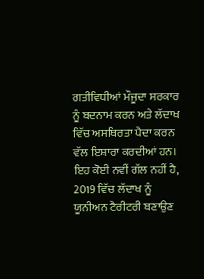ਗਤੀਵਿਧੀਆਂ ਮੌਜੂਦਾ ਸਰਕਾਰ ਨੂੰ ਬਦਨਾਮ ਕਰਨ ਅਤੇ ਲੱਦਾਖ ਵਿੱਚ ਅਸਥਿਰਤਾ ਪੈਦਾ ਕਰਨ ਵੱਲ ਇਸ਼ਾਰਾ ਕਰਦੀਆਂ ਹਨ। ਇਹ ਕੋਈ ਨਵੀਂ ਗੱਲ ਨਹੀਂ ਹੈ, 2019 ਵਿੱਚ ਲੱਦਾਖ ਨੂੰ ਯੂਨੀਅਨ ਟੈਰੀਟਰੀ ਬਣਾਉਣ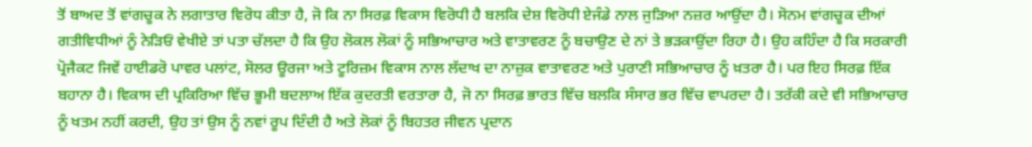ਤੋਂ ਬਾਅਦ ਤੋਂ ਵਾਂਗਚੂਕ ਨੇ ਲਗਾਤਾਰ ਵਿਰੋਧ ਕੀਤਾ ਹੈ, ਜੋ ਕਿ ਨਾ ਸਿਰਫ਼ ਵਿਕਾਸ ਵਿਰੋਧੀ ਹੈ ਬਲਕਿ ਦੇਸ਼ ਵਿਰੋਧੀ ਏਜੰਡੇ ਨਾਲ ਜੁੜਿਆ ਨਜ਼ਰ ਆਉਂਦਾ ਹੈ। ਸੋਨਮ ਵਾਂਗਚੂਕ ਦੀਆਂ ਗਤੀਵਿਧੀਆਂ ਨੂੰ ਨੇੜਿਓਂ ਵੇਖੀਏ ਤਾਂ ਪਤਾ ਚੱਲਦਾ ਹੈ ਕਿ ਉਹ ਲੋਕਲ ਲੋਕਾਂ ਨੂੰ ਸਭਿਆਚਾਰ ਅਤੇ ਵਾਤਾਵਰਣ ਨੂੰ ਬਚਾਉਣ ਦੇ ਨਾਂ ਤੇ ਭੜਕਾਉਂਦਾ ਰਿਹਾ ਹੈ। ਉਹ ਕਹਿੰਦਾ ਹੈ ਕਿ ਸਰਕਾਰੀ ਪ੍ਰੋਜੈਕਟ ਜਿਵੇਂ ਹਾਈਡਰੋ ਪਾਵਰ ਪਲਾਂਟ, ਸੋਲਰ ਊਰਜਾ ਅਤੇ ਟੂਰਿਜ਼ਮ ਵਿਕਾਸ ਨਾਲ ਲੱਦਾਖ ਦਾ ਨਾਜ਼ੁਕ ਵਾਤਾਵਰਣ ਅਤੇ ਪੁਰਾਣੀ ਸਭਿਆਚਾਰ ਨੂੰ ਖ਼ਤਰਾ ਹੈ। ਪਰ ਇਹ ਸਿਰਫ਼ ਇੱਕ ਬਹਾਨਾ ਹੈ। ਵਿਕਾਸ ਦੀ ਪ੍ਰਕਿਰਿਆ ਵਿੱਚ ਭੂਮੀ ਬਦਲਾਅ ਇੱਕ ਕੁਦਰਤੀ ਵਰਤਾਰਾ ਹੈ, ਜੋ ਨਾ ਸਿਰਫ਼ ਭਾਰਤ ਵਿੱਚ ਬਲਕਿ ਸੰਸਾਰ ਭਰ ਵਿੱਚ ਵਾਪਰਦਾ ਹੈ। ਤਰੱਕੀ ਕਦੇ ਵੀ ਸਭਿਆਚਾਰ ਨੂੰ ਖਤਮ ਨਹੀਂ ਕਰਦੀ, ਉਹ ਤਾਂ ਉਸ ਨੂੰ ਨਵਾਂ ਰੂਪ ਦਿੰਦੀ ਹੈ ਅਤੇ ਲੋਕਾਂ ਨੂੰ ਬਿਹਤਰ ਜੀਵਨ ਪ੍ਰਦਾਨ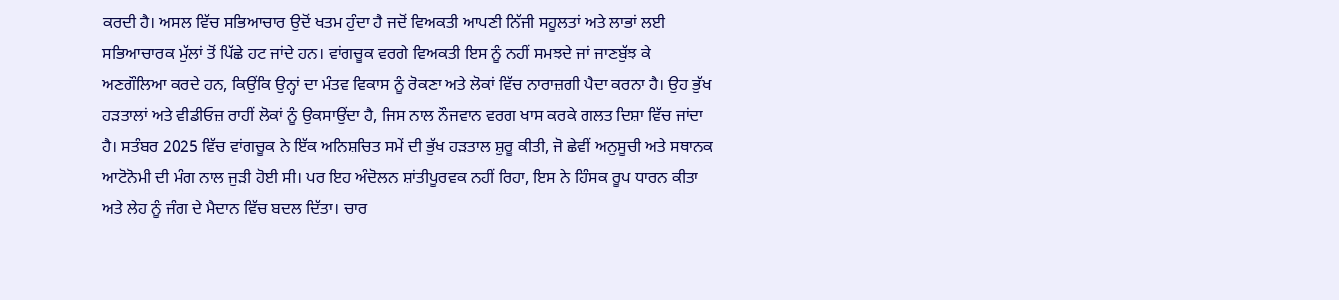ਕਰਦੀ ਹੈ। ਅਸਲ ਵਿੱਚ ਸਭਿਆਚਾਰ ਉਦੋਂ ਖਤਮ ਹੁੰਦਾ ਹੈ ਜਦੋਂ ਵਿਅਕਤੀ ਆਪਣੀ ਨਿੱਜੀ ਸਹੂਲਤਾਂ ਅਤੇ ਲਾਭਾਂ ਲਈ ਸਭਿਆਚਾਰਕ ਮੁੱਲਾਂ ਤੋਂ ਪਿੱਛੇ ਹਟ ਜਾਂਦੇ ਹਨ। ਵਾਂਗਚੂਕ ਵਰਗੇ ਵਿਅਕਤੀ ਇਸ ਨੂੰ ਨਹੀਂ ਸਮਝਦੇ ਜਾਂ ਜਾਣਬੁੱਝ ਕੇ ਅਣਗੌਲਿਆ ਕਰਦੇ ਹਨ, ਕਿਉਂਕਿ ਉਨ੍ਹਾਂ ਦਾ ਮੰਤਵ ਵਿਕਾਸ ਨੂੰ ਰੋਕਣਾ ਅਤੇ ਲੋਕਾਂ ਵਿੱਚ ਨਾਰਾਜ਼ਗੀ ਪੈਦਾ ਕਰਨਾ ਹੈ। ਉਹ ਭੁੱਖ ਹੜਤਾਲਾਂ ਅਤੇ ਵੀਡੀਓਜ਼ ਰਾਹੀਂ ਲੋਕਾਂ ਨੂੰ ਉਕਸਾਉਂਦਾ ਹੈ, ਜਿਸ ਨਾਲ ਨੌਜਵਾਨ ਵਰਗ ਖਾਸ ਕਰਕੇ ਗਲਤ ਦਿਸ਼ਾ ਵਿੱਚ ਜਾਂਦਾ ਹੈ। ਸਤੰਬਰ 2025 ਵਿੱਚ ਵਾਂਗਚੂਕ ਨੇ ਇੱਕ ਅਨਿਸ਼ਚਿਤ ਸਮੇਂ ਦੀ ਭੁੱਖ ਹੜਤਾਲ ਸ਼ੁਰੂ ਕੀਤੀ, ਜੋ ਛੇਵੀਂ ਅਨੁਸੂਚੀ ਅਤੇ ਸਥਾਨਕ ਆਟੋਨੋਮੀ ਦੀ ਮੰਗ ਨਾਲ ਜੁੜੀ ਹੋਈ ਸੀ। ਪਰ ਇਹ ਅੰਦੋਲਨ ਸ਼ਾਂਤੀਪੂਰਵਕ ਨਹੀਂ ਰਿਹਾ, ਇਸ ਨੇ ਹਿੰਸਕ ਰੂਪ ਧਾਰਨ ਕੀਤਾ ਅਤੇ ਲੇਹ ਨੂੰ ਜੰਗ ਦੇ ਮੈਦਾਨ ਵਿੱਚ ਬਦਲ ਦਿੱਤਾ। ਚਾਰ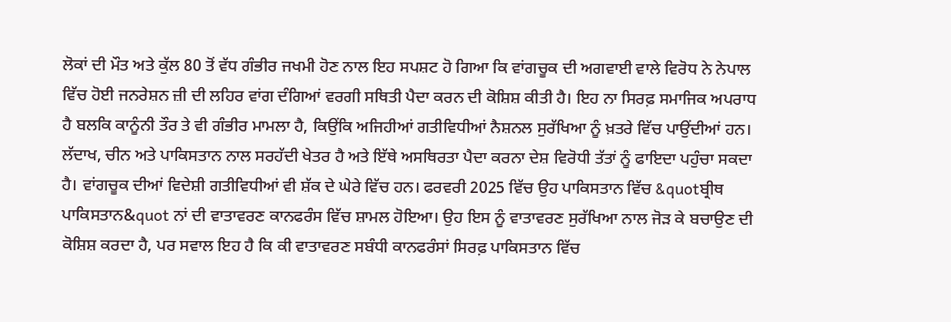ਲੋਕਾਂ ਦੀ ਮੌਤ ਅਤੇ ਕੁੱਲ 80 ਤੋਂ ਵੱਧ ਗੰਭੀਰ ਜਖਮੀ ਹੋਣ ਨਾਲ ਇਹ ਸਪਸ਼ਟ ਹੋ ਗਿਆ ਕਿ ਵਾਂਗਚੂਕ ਦੀ ਅਗਵਾਈ ਵਾਲੇ ਵਿਰੋਧ ਨੇ ਨੇਪਾਲ ਵਿੱਚ ਹੋਈ ਜਨਰੇਸ਼ਨ ਜ਼ੀ ਦੀ ਲਹਿਰ ਵਾਂਗ ਦੰਗਿਆਂ ਵਰਗੀ ਸਥਿਤੀ ਪੈਦਾ ਕਰਨ ਦੀ ਕੋਸ਼ਿਸ਼ ਕੀਤੀ ਹੈ। ਇਹ ਨਾ ਸਿਰਫ਼ ਸਮਾਜਿਕ ਅਪਰਾਧ ਹੈ ਬਲਕਿ ਕਾਨੂੰਨੀ ਤੌਰ ਤੇ ਵੀ ਗੰਭੀਰ ਮਾਮਲਾ ਹੈ, ਕਿਉਂਕਿ ਅਜਿਹੀਆਂ ਗਤੀਵਿਧੀਆਂ ਨੈਸ਼ਨਲ ਸੁਰੱਖਿਆ ਨੂੰ ਖ਼ਤਰੇ ਵਿੱਚ ਪਾਉਂਦੀਆਂ ਹਨ। ਲੱਦਾਖ, ਚੀਨ ਅਤੇ ਪਾਕਿਸਤਾਨ ਨਾਲ ਸਰਹੱਦੀ ਖੇਤਰ ਹੈ ਅਤੇ ਇੱਥੇ ਅਸਥਿਰਤਾ ਪੈਦਾ ਕਰਨਾ ਦੇਸ਼ ਵਿਰੋਧੀ ਤੱਤਾਂ ਨੂੰ ਫਾਇਦਾ ਪਹੁੰਚਾ ਸਕਦਾ ਹੈ। ਵਾਂਗਚੂਕ ਦੀਆਂ ਵਿਦੇਸ਼ੀ ਗਤੀਵਿਧੀਆਂ ਵੀ ਸ਼ੱਕ ਦੇ ਘੇਰੇ ਵਿੱਚ ਹਨ। ਫਰਵਰੀ 2025 ਵਿੱਚ ਉਹ ਪਾਕਿਸਤਾਨ ਵਿੱਚ &quotਬ੍ਰੀਥ ਪਾਕਿਸਤਾਨ&quot ਨਾਂ ਦੀ ਵਾਤਾਵਰਣ ਕਾਨਫਰੰਸ ਵਿੱਚ ਸ਼ਾਮਲ ਹੋਇਆ। ਉਹ ਇਸ ਨੂੰ ਵਾਤਾਵਰਣ ਸੁਰੱਖਿਆ ਨਾਲ ਜੋੜ ਕੇ ਬਚਾਉਣ ਦੀ ਕੋਸ਼ਿਸ਼ ਕਰਦਾ ਹੈ, ਪਰ ਸਵਾਲ ਇਹ ਹੈ ਕਿ ਕੀ ਵਾਤਾਵਰਣ ਸਬੰਧੀ ਕਾਨਫਰੰਸਾਂ ਸਿਰਫ਼ ਪਾਕਿਸਤਾਨ ਵਿੱਚ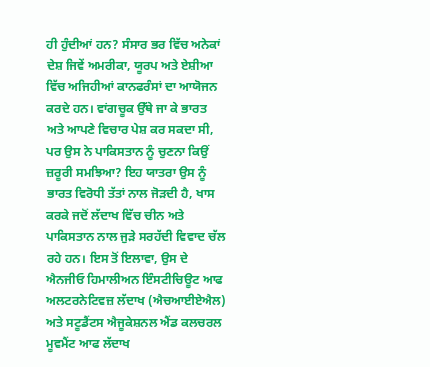ਹੀ ਹੁੰਦੀਆਂ ਹਨ? ਸੰਸਾਰ ਭਰ ਵਿੱਚ ਅਨੇਕਾਂ ਦੇਸ਼ ਜਿਵੇਂ ਅਮਰੀਕਾ, ਯੂਰਪ ਅਤੇ ਏਸ਼ੀਆ ਵਿੱਚ ਅਜਿਹੀਆਂ ਕਾਨਫਰੰਸਾਂ ਦਾ ਆਯੋਜਨ ਕਰਦੇ ਹਨ। ਵਾਂਗਚੂਕ ਉੱਥੇ ਜਾ ਕੇ ਭਾਰਤ ਅਤੇ ਆਪਣੇ ਵਿਚਾਰ ਪੇਸ਼ ਕਰ ਸਕਦਾ ਸੀ, ਪਰ ਉਸ ਨੇ ਪਾਕਿਸਤਾਨ ਨੂੰ ਚੁਣਨਾ ਕਿਉਂ ਜ਼ਰੂਰੀ ਸਮਝਿਆ? ਇਹ ਯਾਤਰਾ ਉਸ ਨੂੰ ਭਾਰਤ ਵਿਰੋਧੀ ਤੱਤਾਂ ਨਾਲ ਜੋੜਦੀ ਹੈ, ਖਾਸ ਕਰਕੇ ਜਦੋਂ ਲੱਦਾਖ ਵਿੱਚ ਚੀਨ ਅਤੇ ਪਾਕਿਸਤਾਨ ਨਾਲ ਜੁੜੇ ਸਰਹੱਦੀ ਵਿਵਾਦ ਚੱਲ ਰਹੇ ਹਨ। ਇਸ ਤੋਂ ਇਲਾਵਾ, ਉਸ ਦੇ ਐਨਜੀਓ ਹਿਮਾਲੀਅਨ ਇੰਸਟੀਚਿਊਟ ਆਫ ਅਲਟਰਨੇਟਿਵਜ਼ ਲੱਦਾਖ (ਐਚਆਈਏਐਲ) ਅਤੇ ਸਟੂਡੈਂਟਸ ਐਜੂਕੇਸ਼ਨਲ ਐਂਡ ਕਲਚਰਲ ਮੂਵਮੈਂਟ ਆਫ ਲੱਦਾਖ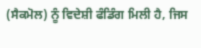(ਸੈਕਮੋਲ) ਨੂੰ ਵਿਦੇਸ਼ੀ ਫੰਡਿੰਗ ਮਿਲੀ ਹੈ, ਜਿਸ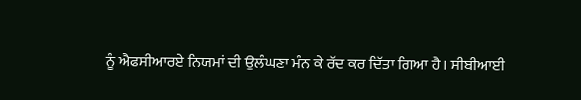ਨੂੰ ਐਫਸੀਆਰਏ ਨਿਯਮਾਂ ਦੀ ਉਲੰਘਣਾ ਮੰਨ ਕੇ ਰੱਦ ਕਰ ਦਿੱਤਾ ਗਿਆ ਹੈ। ਸੀਬੀਆਈ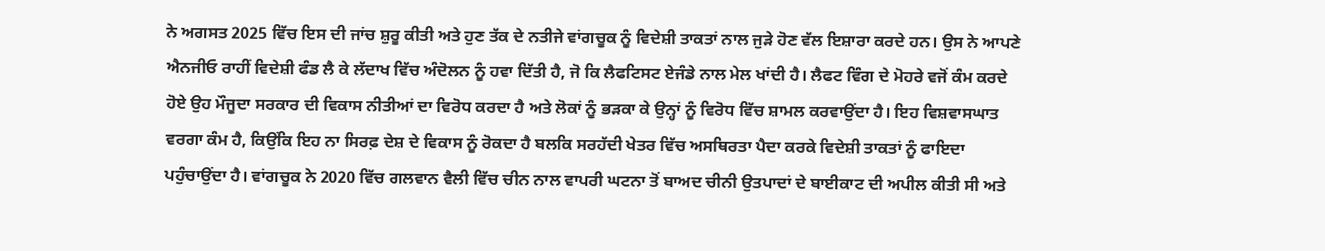ਨੇ ਅਗਸਤ 2025 ਵਿੱਚ ਇਸ ਦੀ ਜਾਂਚ ਸ਼ੁਰੂ ਕੀਤੀ ਅਤੇ ਹੁਣ ਤੱਕ ਦੇ ਨਤੀਜੇ ਵਾਂਗਚੂਕ ਨੂੰ ਵਿਦੇਸ਼ੀ ਤਾਕਤਾਂ ਨਾਲ ਜੁੜੇ ਹੋਣ ਵੱਲ ਇਸ਼ਾਰਾ ਕਰਦੇ ਹਨ। ਉਸ ਨੇ ਆਪਣੇ ਐਨਜੀਓ ਰਾਹੀਂ ਵਿਦੇਸ਼ੀ ਫੰਡ ਲੈ ਕੇ ਲੱਦਾਖ ਵਿੱਚ ਅੰਦੋਲਨ ਨੂੰ ਹਵਾ ਦਿੱਤੀ ਹੈ, ਜੋ ਕਿ ਲੈਫਟਿਸਟ ਏਜੰਡੇ ਨਾਲ ਮੇਲ ਖਾਂਦੀ ਹੈ। ਲੈਫਟ ਵਿੰਗ ਦੇ ਮੋਹਰੇ ਵਜੋਂ ਕੰਮ ਕਰਦੇ ਹੋਏ ਉਹ ਮੌਜੂਦਾ ਸਰਕਾਰ ਦੀ ਵਿਕਾਸ ਨੀਤੀਆਂ ਦਾ ਵਿਰੋਧ ਕਰਦਾ ਹੈ ਅਤੇ ਲੋਕਾਂ ਨੂੰ ਭੜਕਾ ਕੇ ਉਨ੍ਹਾਂ ਨੂੰ ਵਿਰੋਧ ਵਿੱਚ ਸ਼ਾਮਲ ਕਰਵਾਉਂਦਾ ਹੈ। ਇਹ ਵਿਸ਼ਵਾਸਘਾਤ ਵਰਗਾ ਕੰਮ ਹੈ, ਕਿਉਂਕਿ ਇਹ ਨਾ ਸਿਰਫ਼ ਦੇਸ਼ ਦੇ ਵਿਕਾਸ ਨੂੰ ਰੋਕਦਾ ਹੈ ਬਲਕਿ ਸਰਹੱਦੀ ਖੇਤਰ ਵਿੱਚ ਅਸਥਿਰਤਾ ਪੈਦਾ ਕਰਕੇ ਵਿਦੇਸ਼ੀ ਤਾਕਤਾਂ ਨੂੰ ਫਾਇਦਾ ਪਹੁੰਚਾਉਂਦਾ ਹੈ। ਵਾਂਗਚੂਕ ਨੇ 2020 ਵਿੱਚ ਗਲਵਾਨ ਵੈਲੀ ਵਿੱਚ ਚੀਨ ਨਾਲ ਵਾਪਰੀ ਘਟਨਾ ਤੋਂ ਬਾਅਦ ਚੀਨੀ ਉਤਪਾਦਾਂ ਦੇ ਬਾਈਕਾਟ ਦੀ ਅਪੀਲ ਕੀਤੀ ਸੀ ਅਤੇ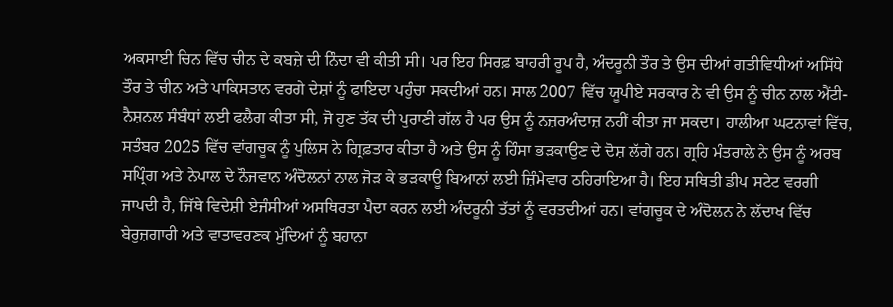ਅਕਸਾਈ ਚਿਨ ਵਿੱਚ ਚੀਨ ਦੇ ਕਬਜ਼ੇ ਦੀ ਨਿੰਦਾ ਵੀ ਕੀਤੀ ਸੀ। ਪਰ ਇਹ ਸਿਰਫ਼ ਬਾਹਰੀ ਰੂਪ ਹੈ, ਅੰਦਰੂਨੀ ਤੌਰ ਤੇ ਉਸ ਦੀਆਂ ਗਤੀਵਿਧੀਆਂ ਅਸਿੱਧੇ ਤੌਰ ਤੇ ਚੀਨ ਅਤੇ ਪਾਕਿਸਤਾਨ ਵਰਗੇ ਦੇਸ਼ਾਂ ਨੂੰ ਫਾਇਦਾ ਪਹੁੰਚਾ ਸਕਦੀਆਂ ਹਨ। ਸਾਲ 2007 ਵਿੱਚ ਯੂਪੀਏ ਸਰਕਾਰ ਨੇ ਵੀ ਉਸ ਨੂੰ ਚੀਨ ਨਾਲ ਐਂਟੀ-ਨੈਸ਼ਨਲ ਸੰਬੰਧਾਂ ਲਈ ਫਲੈਗ ਕੀਤਾ ਸੀ, ਜੋ ਹੁਣ ਤੱਕ ਦੀ ਪੁਰਾਣੀ ਗੱਲ ਹੈ ਪਰ ਉਸ ਨੂੰ ਨਜ਼ਰਅੰਦਾਜ਼ ਨਹੀਂ ਕੀਤਾ ਜਾ ਸਕਦਾ। ਹਾਲੀਆ ਘਟਨਾਵਾਂ ਵਿੱਚ, ਸਤੰਬਰ 2025 ਵਿੱਚ ਵਾਂਗਚੂਕ ਨੂੰ ਪੁਲਿਸ ਨੇ ਗ੍ਰਿਫ਼ਤਾਰ ਕੀਤਾ ਹੈ ਅਤੇ ਉਸ ਨੂੰ ਹਿੰਸਾ ਭੜਕਾਉਣ ਦੇ ਦੋਸ਼ ਲੱਗੇ ਹਨ। ਗ੍ਰਹਿ ਮੰਤਰਾਲੇ ਨੇ ਉਸ ਨੂੰ ਅਰਬ ਸਪ੍ਰਿੰਗ ਅਤੇ ਨੇਪਾਲ ਦੇ ਨੌਜਵਾਨ ਅੰਦੋਲਨਾਂ ਨਾਲ ਜੋੜ ਕੇ ਭੜਕਾਊ ਬਿਆਨਾਂ ਲਈ ਜ਼ਿੰਮੇਵਾਰ ਠਹਿਰਾਇਆ ਹੈ। ਇਹ ਸਥਿਤੀ ਡੀਪ ਸਟੇਟ ਵਰਗੀ ਜਾਪਦੀ ਹੈ, ਜਿੱਥੇ ਵਿਦੇਸ਼ੀ ਏਜੰਸੀਆਂ ਅਸਥਿਰਤਾ ਪੈਦਾ ਕਰਨ ਲਈ ਅੰਦਰੂਨੀ ਤੱਤਾਂ ਨੂੰ ਵਰਤਦੀਆਂ ਹਨ। ਵਾਂਗਚੂਕ ਦੇ ਅੰਦੋਲਨ ਨੇ ਲੱਦਾਖ ਵਿੱਚ ਬੇਰੁਜ਼ਗਾਰੀ ਅਤੇ ਵਾਤਾਵਰਣਕ ਮੁੱਦਿਆਂ ਨੂੰ ਬਹਾਨਾ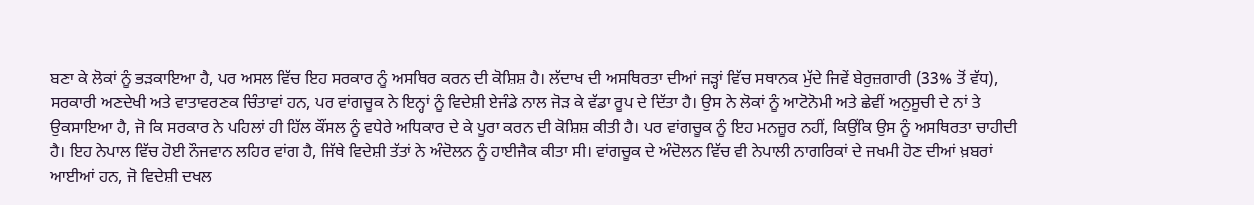ਬਣਾ ਕੇ ਲੋਕਾਂ ਨੂੰ ਭੜਕਾਇਆ ਹੈ, ਪਰ ਅਸਲ ਵਿੱਚ ਇਹ ਸਰਕਾਰ ਨੂੰ ਅਸਥਿਰ ਕਰਨ ਦੀ ਕੋਸ਼ਿਸ਼ ਹੈ। ਲੱਦਾਖ ਦੀ ਅਸਥਿਰਤਾ ਦੀਆਂ ਜੜ੍ਹਾਂ ਵਿੱਚ ਸਥਾਨਕ ਮੁੱਦੇ ਜਿਵੇਂ ਬੇਰੁਜ਼ਗਾਰੀ (33% ਤੋਂ ਵੱਧ), ਸਰਕਾਰੀ ਅਣਦੇਖੀ ਅਤੇ ਵਾਤਾਵਰਣਕ ਚਿੰਤਾਵਾਂ ਹਨ, ਪਰ ਵਾਂਗਚੂਕ ਨੇ ਇਨ੍ਹਾਂ ਨੂੰ ਵਿਦੇਸ਼ੀ ਏਜੰਡੇ ਨਾਲ ਜੋੜ ਕੇ ਵੱਡਾ ਰੂਪ ਦੇ ਦਿੱਤਾ ਹੈ। ਉਸ ਨੇ ਲੋਕਾਂ ਨੂੰ ਆਟੋਨੋਮੀ ਅਤੇ ਛੇਵੀਂ ਅਨੁਸੂਚੀ ਦੇ ਨਾਂ ਤੇ ਉਕਸਾਇਆ ਹੈ, ਜੋ ਕਿ ਸਰਕਾਰ ਨੇ ਪਹਿਲਾਂ ਹੀ ਹਿੱਲ ਕੌਂਸਲ ਨੂੰ ਵਧੇਰੇ ਅਧਿਕਾਰ ਦੇ ਕੇ ਪੂਰਾ ਕਰਨ ਦੀ ਕੋਸ਼ਿਸ਼ ਕੀਤੀ ਹੈ। ਪਰ ਵਾਂਗਚੂਕ ਨੂੰ ਇਹ ਮਨਜ਼ੂਰ ਨਹੀਂ, ਕਿਉਂਕਿ ਉਸ ਨੂੰ ਅਸਥਿਰਤਾ ਚਾਹੀਦੀ ਹੈ। ਇਹ ਨੇਪਾਲ ਵਿੱਚ ਹੋਈ ਨੌਜਵਾਨ ਲਹਿਰ ਵਾਂਗ ਹੈ, ਜਿੱਥੇ ਵਿਦੇਸ਼ੀ ਤੱਤਾਂ ਨੇ ਅੰਦੋਲਨ ਨੂੰ ਹਾਈਜੈਕ ਕੀਤਾ ਸੀ। ਵਾਂਗਚੂਕ ਦੇ ਅੰਦੋਲਨ ਵਿੱਚ ਵੀ ਨੇਪਾਲੀ ਨਾਗਰਿਕਾਂ ਦੇ ਜਖਮੀ ਹੋਣ ਦੀਆਂ ਖ਼ਬਰਾਂ ਆਈਆਂ ਹਨ, ਜੋ ਵਿਦੇਸ਼ੀ ਦਖਲ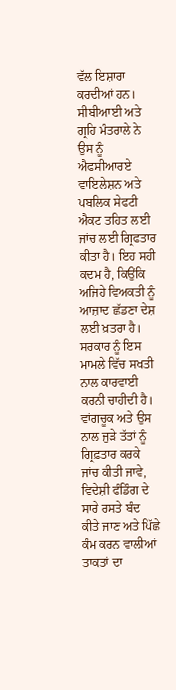ਵੱਲ ਇਸ਼ਾਰਾ ਕਰਦੀਆਂ ਹਨ। ਸੀਬੀਆਈ ਅਤੇ ਗ੍ਰਹਿ ਮੰਤਰਾਲੇ ਨੇ ਉਸ ਨੂੰ ਐਫਸੀਆਰਏ ਵਾਇਲੇਸ਼ਨ ਅਤੇ ਪਬਲਿਕ ਸੇਫਟੀ ਐਕਟ ਤਹਿਤ ਲਈ ਜਾਂਚ ਲਈ ਗ੍ਰਿਫਤਾਰ ਕੀਤਾ ਹੈ। ਇਹ ਸਹੀ ਕਦਮ ਹੈ, ਕਿਉਂਕਿ ਅਜਿਹੇ ਵਿਅਕਤੀ ਨੂੰ ਆਜ਼ਾਦ ਛੱਡਣਾ ਦੇਸ਼ ਲਈ ਖ਼ਤਰਾ ਹੈ। ਸਰਕਾਰ ਨੂੰ ਇਸ ਮਾਮਲੇ ਵਿੱਚ ਸਖਤੀ ਨਾਲ ਕਾਰਵਾਈ ਕਰਨੀ ਚਾਹੀਦੀ ਹੈ। ਵਾਂਗਚੂਕ ਅਤੇ ਉਸ ਨਾਲ ਜੁੜੇ ਤੱਤਾਂ ਨੂੰ ਗ੍ਰਿਫ਼ਤਾਰ ਕਰਕੇ ਜਾਂਚ ਕੀਤੀ ਜਾਵੇ, ਵਿਦੇਸ਼ੀ ਫੰਡਿੰਗ ਦੇ ਸਾਰੇ ਰਸਤੇ ਬੰਦ ਕੀਤੇ ਜਾਣ ਅਤੇ ਪਿੱਛੇ ਕੰਮ ਕਰਨ ਵਾਲੀਆਂ ਤਾਕਤਾਂ ਦਾ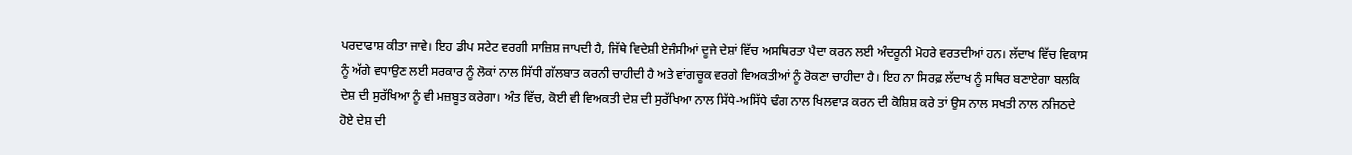ਪਰਦਾਫਾਸ਼ ਕੀਤਾ ਜਾਵੇ। ਇਹ ਡੀਪ ਸਟੇਟ ਵਰਗੀ ਸਾਜ਼ਿਸ਼ ਜਾਪਦੀ ਹੈ, ਜਿੱਥੇ ਵਿਦੇਸ਼ੀ ਏਜੰਸੀਆਂ ਦੂਜੇ ਦੇਸ਼ਾਂ ਵਿੱਚ ਅਸਥਿਰਤਾ ਪੈਦਾ ਕਰਨ ਲਈ ਅੰਦਰੂਨੀ ਮੋਹਰੇ ਵਰਤਦੀਆਂ ਹਨ। ਲੱਦਾਖ ਵਿੱਚ ਵਿਕਾਸ ਨੂੰ ਅੱਗੇ ਵਧਾਉਣ ਲਈ ਸਰਕਾਰ ਨੂੰ ਲੋਕਾਂ ਨਾਲ ਸਿੱਧੀ ਗੱਲਬਾਤ ਕਰਨੀ ਚਾਹੀਦੀ ਹੈ ਅਤੇ ਵਾਂਗਚੂਕ ਵਰਗੇ ਵਿਅਕਤੀਆਂ ਨੂੰ ਰੋਕਣਾ ਚਾਹੀਦਾ ਹੈ। ਇਹ ਨਾ ਸਿਰਫ਼ ਲੱਦਾਖ ਨੂੰ ਸਥਿਰ ਬਣਾਏਗਾ ਬਲਕਿ ਦੇਸ਼ ਦੀ ਸੁਰੱਖਿਆ ਨੂੰ ਵੀ ਮਜ਼ਬੂਤ ਕਰੇਗਾ। ਅੰਤ ਵਿੱਚ, ਕੋਈ ਵੀ ਵਿਅਕਤੀ ਦੇਸ਼ ਦੀ ਸੁਰੱਖਿਆ ਨਾਲ ਸਿੱਧੇ-ਅਸਿੱਧੇ ਢੰਗ ਨਾਲ ਖਿਲਵਾੜ ਕਰਨ ਦੀ ਕੋਸ਼ਿਸ਼ ਕਰੇ ਤਾਂ ਉਸ ਨਾਲ ਸਖਤੀ ਨਾਲ ਨਜਿਠਦੇ ਹੋਏ ਦੇਸ਼ ਦੀ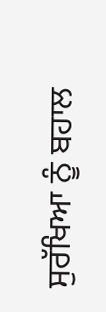ਸੁਰੱਖਿਆ ਨੂੰ ਬਹਾਲ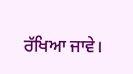ਰੱਖਿਆ ਜਾਵੇ।